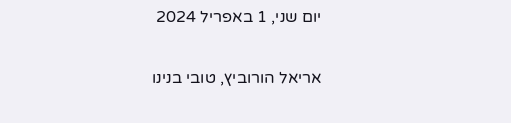יום שני, 1 באפריל 2024

אריאל הורוביץ, טובי בנינו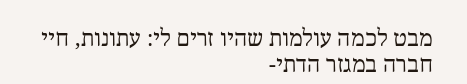מבט לכמה עולמות שהיו זרים לי: עתונות, חיי חברה במגזר הדתי-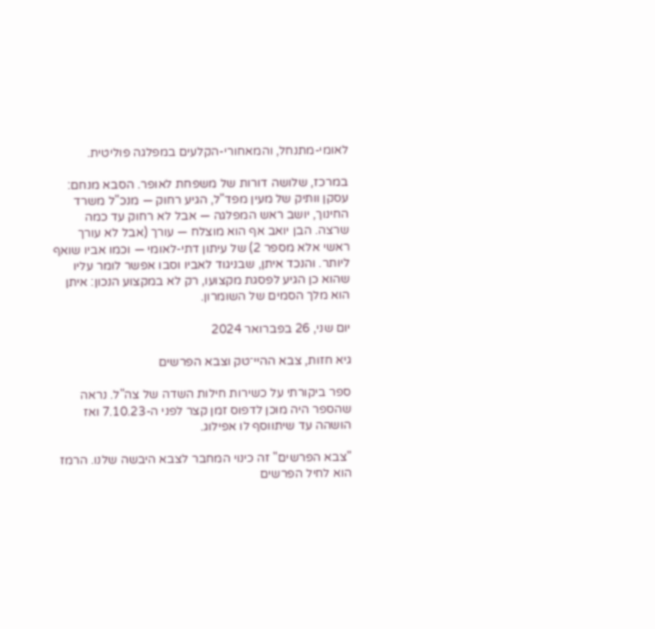לאומי-מתנחל, והמאחורי-הקלעים במפלגה פוליטית.

במרכז, שלושה דורות של משפחת לאופר. הסבא מנחם: עסקן וותיק של מעין מפד"ל, הגיע רחוק — מנכ"ל משרד החינוך, יושב ראש המפלגה — אבל לא רחוק עד כמה שרצה. הבן יואב אף הוא מוצלח — עורך (אבל לא עורך ראשי אלא מספר 2) של עיתון דתי-לאומי — וכמו אביו שואף ליותר. והנכד איתן, שבניגוד לאביו וסבו אפשר לומר עליו שהוא כן הגיע לפסגת מקצועו, רק לא במקצוע הנכון: איתן הוא מלך הסמים של השומרון.

יום שני, 26 בפברואר 2024

גיא חזות, צבא ההיי־טק וצבא הפרשים

ספר ביקורתי על כשירות חילות השדה של צה"ל. נראה שהספר היה מוכן לדפוס זמן קצר לפני ה-7.10.23 ואז הושהה עד שיתווסף לו אפילוג.

"צבא הפרשים" זה כינוי המחבר לצבא היבשה שלנו. הרמז הוא לחיל הפרשים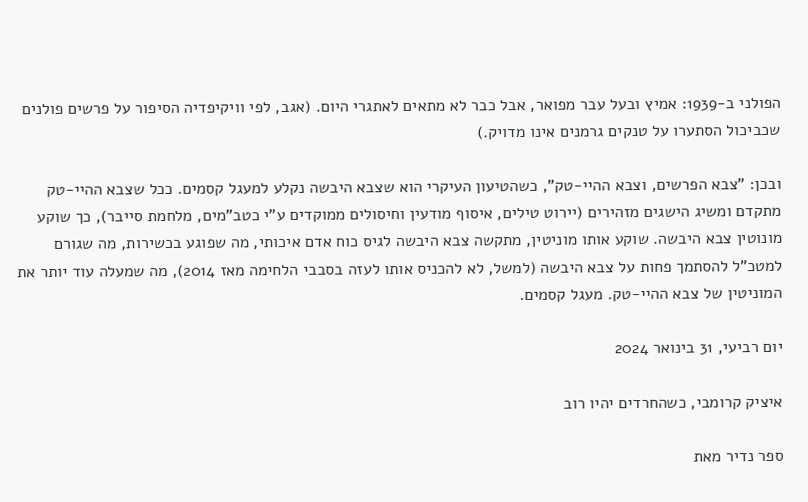הפולני ב-1939: אמיץ ובעל עבר מפואר, אבל כבר לא מתאים לאתגרי היום. (אגב, לפי וויקיפדיה הסיפור על פרשים פולנים שכביכול הסתערו על טנקים גרמנים אינו מדויק.)

ובכן: "צבא הפרשים, וצבא ההיי-טק", כשהטיעון העיקרי הוא שצבא היבשה נקלע למעגל קסמים. ככל שצבא ההיי-טק מתקדם ומשיג הישגים מזהירים (יירוט טילים, איסוף מודעין וחיסולים ממוקדים ע"י כטב"מים, מלחמת סייבר), כך שוקע מונוטין צבא היבשה. שוקע אותו מוניטין, מתקשה צבא היבשה לגיס כוח אדם איכותי, מה שפוגע בכשירות, מה שגורם למטכ"ל להסתמך פחות על צבא היבשה (למשל, לא להכניס אותו לעזה בסבבי הלחימה מאז 2014), מה שמעלה עוד יותר את המוניטין של צבא ההיי-טק. מעגל קסמים.

יום רביעי, 31 בינואר 2024

איציק קרומבי, כשהחרדים יהיו רוב

ספר נדיר מאת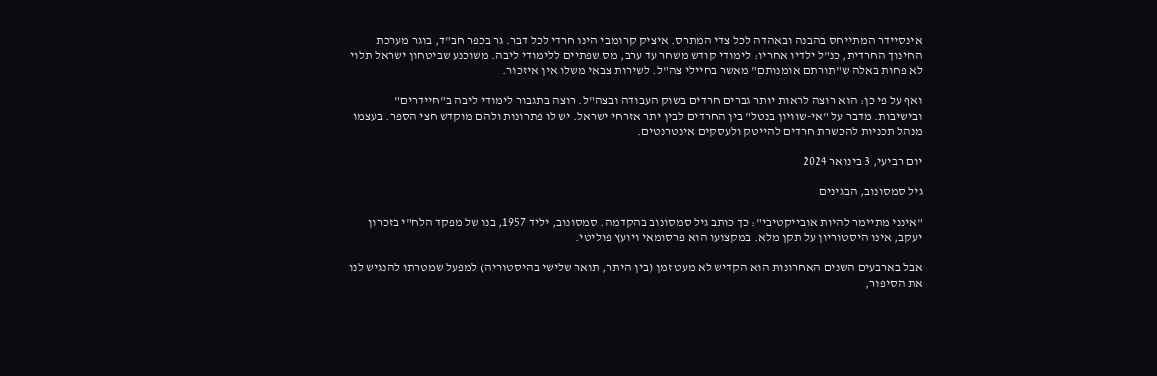אינסיידר המתייחס בהבנה ובאהדה לכל צדי המתרס. איציק קרומבי הינו חרדי לכל דבר. גר בכפר חב"ד, בוגר מערכת החינוך החרדית, כנ"ל ילדיו אחריו: לימודי קודש משחר עד ערב, מס שפתיים ללימודי ליבה. משוכנע שביטחון ישראל תלוי לא פחות באלה ש"תורתם אומנותם" מאשר בחיילי צה"ל. לשירות צבאי משלו אין איזכור.

ואף על פי כן: הוא רוצה לראות יותר גברים חרדים בשוק העבודה ובצה"ל. רוצה בתגבור לימודי ליבה ב"חיידרים" ובישיבות. מדבר על "אי-שוויון בנטל" בין החרדים לבין יתר אזרחי ישראל. יש לו פתרונות ולהם מוקדש חצי הספר. בעצמו מנהל תכניות להכשרת חרדים להייטק ולעסקים אינטרנטים.

יום רביעי, 3 בינואר 2024

גיל סמסונוב, הבגינים

"אינני מתיימר להיות אובייקטיבי": כך כותב גיל סמסונוב בהקדמה. סמסונוב, יליד 1957, בנו של מפקד הלח"י בזכרון יעקב, אינו היסטוריון על תקן מלא. במקצועו הוא פרסומאי ויועץ פוליטי.

אבל בארבעים השנים האחרונות הוא הקדיש לא מעט זמן (בין היתר, תואר שלישי בהיסטוריה) למפעל שמטרתו להנגיש לנו את הסיפור,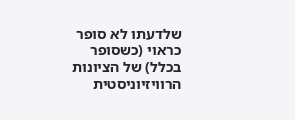שלדעתו לא סופר כראוי (כשסופר בכלל) של הציונות הרוויזיוניסטית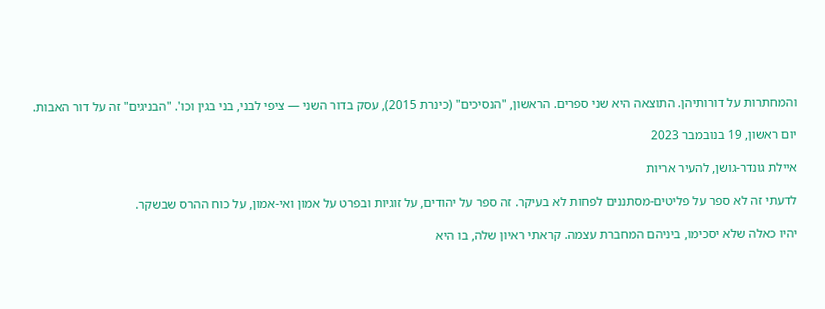והמחתרות על דורותיהן. התוצאה היא שני ספרים. הראשון, "הנסיכים" (כינרת 2015), עסק בדור השני — ציפי לבני, בני בגין וכו'. "הבניגים" זה על דור האבות.

יום ראשון, 19 בנובמבר 2023

איילת גונדר-גושן, להעיר אריות

לדעתי זה לא ספר על פליטים-מסתננים לפחות לא בעיקר. זה ספר על יהודים, על זוגיות ובפרט על אמון ואי-אמון, על כוח ההרס שבשקר.

יהיו כאלה שלא יסכימו, ביניהם המחברת עצמה. קראתי ראיון שלה, בו היא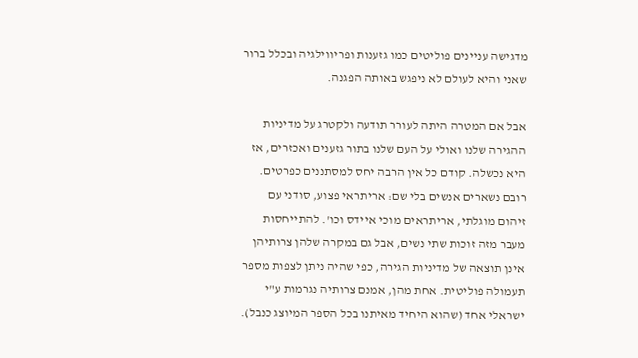מדגישה עניינים פוליטים כמו גזענות ופריווילגיה ובכלל ברור שאני והיא לעולם לא ניפגש באותה הפגנה.

אבל אם המטרה היתה לעורר תודעה ולקטרג על מדיניות ההגירה שלנו ואולי על העם שלנו בתור גזענים ואכזרים, אז היא נכשלה. קודם כל אין הרבה יחס למסתננים כפרטים. רובם נשארים אנשים בלי שם: אריתראי פצוע, סודני עם זיהום מוגלתי, אריתראים מוכי איידס וכו'. להתייחסות מעבר מזה זוכות שתי נשים, אבל גם במקרה שלהן צרותיהן אינן תוצאה של מדיניות הגירה, כפי שהיה ניתן לצפות מספר תעמולה פוליטית. אחת מהן, אמנם צרותיה נגרמות ע"י ישראלי אחד (שהוא היחיד מאיתנו בכל הספר המיוצג כנבל).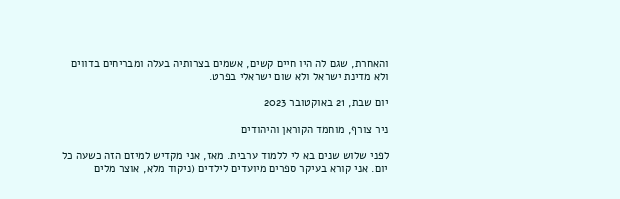והאחרת, שגם לה היו חיים קשים, אשמים בצרותיה בעלה ומבריחים בדווים ולא מדינת ישראל ולא שום ישראלי בפרט.

יום שבת, 21 באוקטובר 2023

ניר צורף, מוחמד הקוראן והיהודים

לפני שלוש שנים בא לי ללמוד ערבית. מאז, אני מקדיש למיזם הזה כשעה כל יום. אני קורא בעיקר ספרים מיועדים לילדים (ניקוד מלא, אוצר מלים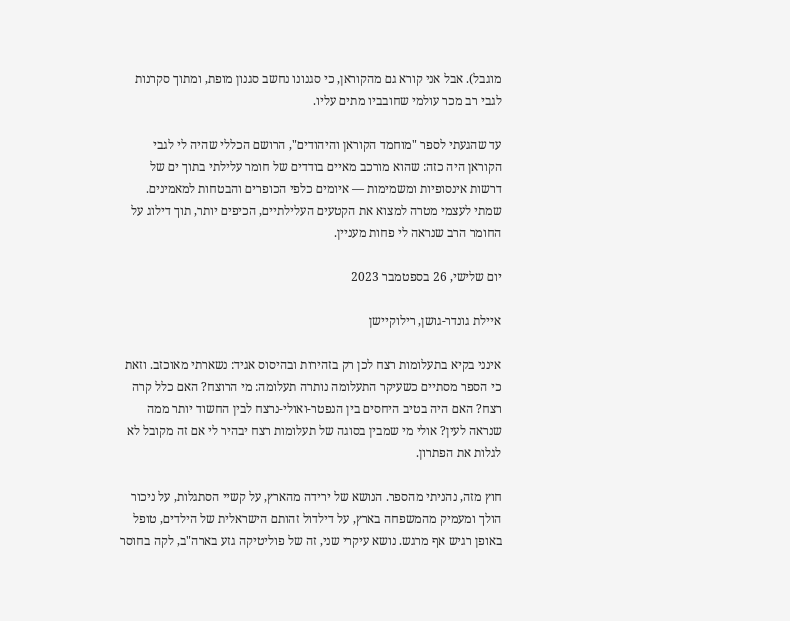מוגבל). אבל אני קורא גם מהקוראן, כי סגנונו נחשב סגנון מופת, ומתוך סקרנות לגבי רב מכר עולמי שחובביו מתים עליו.

עד שהגעתי לספר "מוחמד הקוראן והיהודים", הרושם הכללי שהיה לי לגבי הקוראן היה כזה: שהוא מורכב מאיים בודדים של חומר עלילתי בתוך ים של דרשות אינסופיות ומשמימות — איומים כלפי הכופרים והבטחות למאמינים. שמתי לעצמי מטרה למצוא את הקטעים העלילתיים, הכיפים יותר, תוך דילוג על החומר הרב שנראה לי פחות מעניין.

יום שלישי, 26 בספטמבר 2023

איילת גונדר-גושן, רילוקיישן

אינני בקיא בתעלומות רצח לכן רק בזהירות ובהיסוס אגיד: נשארתי מאוכזב. וזאת כי הספר מסתיים כשעיקר התעלומה נותרה תעלומה: מי הרוצח? האם כלל קרה רצח? האם היה בטיב היחסים בין הנפטר-ואולי-נרצח לבין החשוד יותר ממה שנראה לעין? אולי מי שמבין בסוגה של תעלומות רצח יבהיר לי אם זה מקובל לא לגלות את הפתרון.

חוץ מזה, נהניתי מהספר. הנושא של ירידה מהארץ, על קשיי הסתגלות, על ניכור הולך ומעמיק מהמשפחה בארץ, על דילדול זהותם הישראלית של הילדים, טופל באופן רגיש אף מרגש. נושא עיקרי שני, זה של פוליטיקה גזע בארה"ב, לקה בחוסר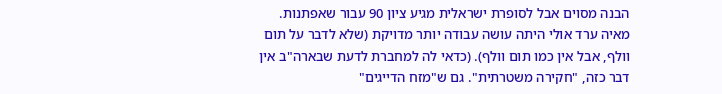הבנה מסוים אבל לסופרת ישראלית מגיע ציון 90 עבור שאפתנות. מאיה ערד אולי היתה עושה עבודה יותר מדויקת (שלא לדבר על תום וולף, אבל אין כמו תום וולף). (כדאי לה למחברת לדעת שבארה"ב אין דבר כזה, "חקירה משטרתית". גם ש"מזח הדייגים"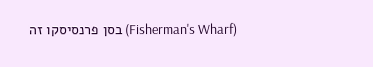(Fisherman's Wharf) בסן פרנסיסקו זה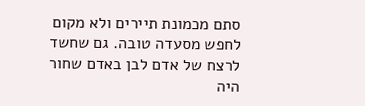סתם מכמונת תיירים ולא מקום לחפש מסעדה טובה. גם שחשד לרצח של אדם לבן באדם שחור היה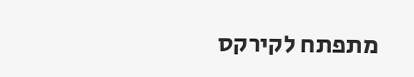מתפתח לקירקס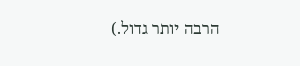הרבה יותר גדול.)